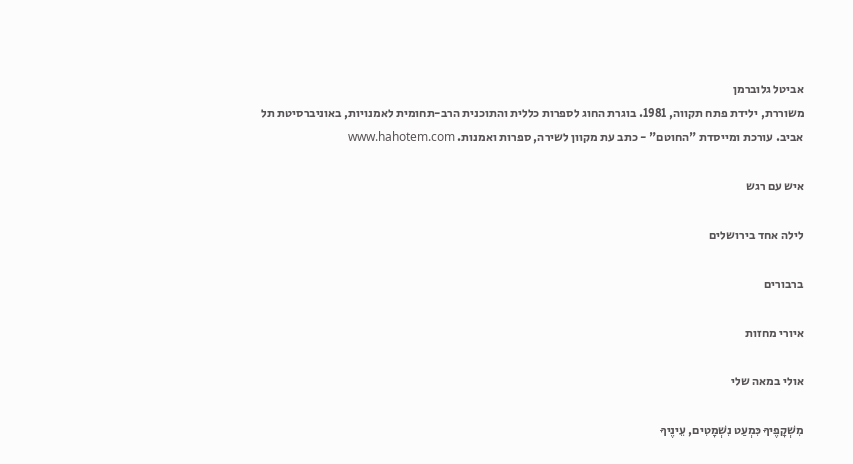אביטל גלוברמן
משוררת, ילידת פתח תקווה, 1981. בוגרת החוג לספרות כללית והתוכנית הרב-תחומית לאמנויות, באוניברסיטת תל אביב. עורכת ומייסדת "החוטם" - כתב עת מקוון לשירה, ספרות ואמנות. www.hahotem.com

איש עם רגש

לילה אחד בירושלים

ברבורים

איורי מחזות

אולי במאה שלי

מִשְׁקָפֶיךָ כִּמְעַט נִשְׁמָטִים, עֵינֶיךָ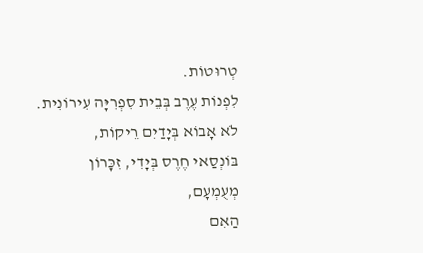טְרוּטוֹת.
לִפְנוֹת עֶרֶב בְּבֵית סִפְרִיָּה עִירוֹנִית.
לֹא אָבוֹא בְּיָדַיִם רֵיקוֹת,
בּוֹנְסַאי חֶרֶס בְּיָדִי, זִכָּרוֹן מְעֻמְעָם,
הַאִם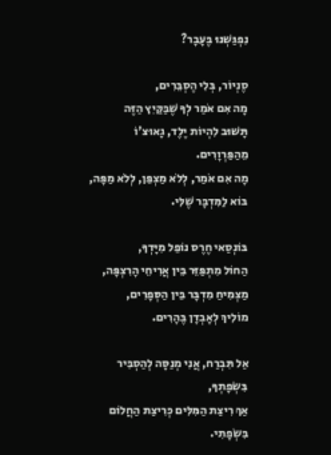נִפְגַּשְׁנוּ בֶּעָבָר?

סֶנְיוֹר, בְּלִי הֶסְבֵּרִים,
מָה אִם אֹמַר לְךָ שֶׁבַּקַּיִץ הַזֶּה
תָּשׁוּב לִהְיוֹת יֶלֶד, גָאוּצ'וֹ מֵהַפַּרְוָרִים.
מָה אִם אֹמַר, לְלֹא מַצְפֵּן, לְלֹא מַפָּה,
בּוֹא לַמִּדְבָּר שֶׁלִּי.

בּוֹנְסַאי חֶרֶס נוֹפֵל מִיָּדְךָ,
הַחוֹל מִתְפַּזֵּר בֵּין אֲרִיחֵי הָרִצְפָּה,
מַצְמִיחַ מִדְבָּר בֵּין הַסְּפָרִים,
מוֹלִיךְ לְאָבְדָן בֶּהָרִים.

אַל תִּבְרַח, אֲנִי מְנַסָּה לְהַסְבִּיר בִּשְׂפָתְךָ,
אַךְ רִיצַת הַמִּלִּים כְּרִיצַת הַחֲלוֹם בִּשְׂפָתִי.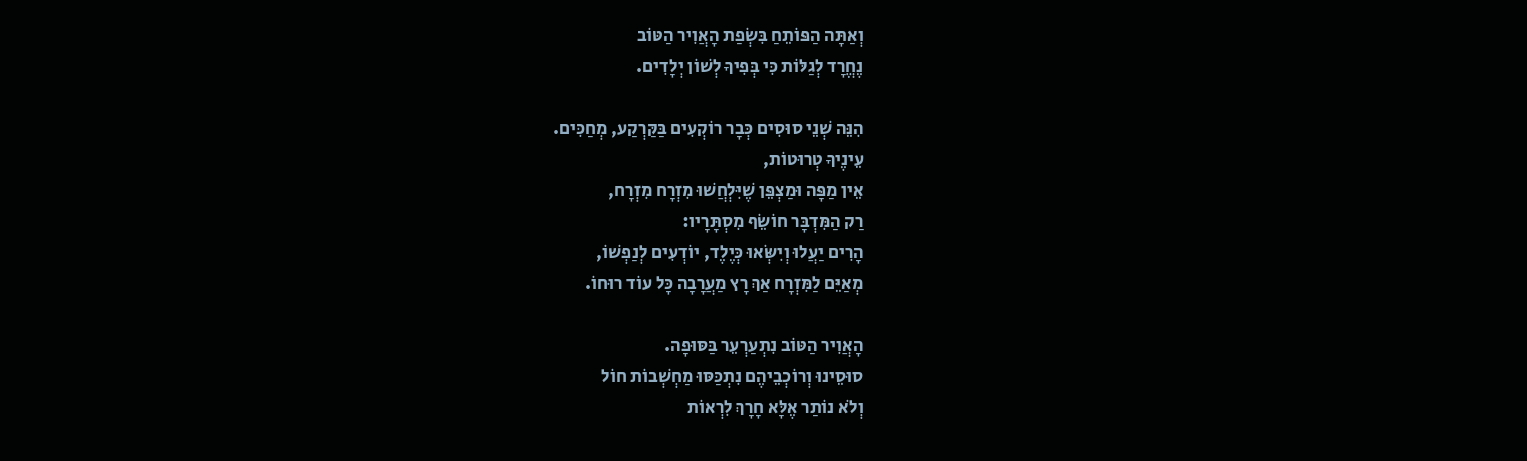וְאַתָּה הַפּוֹתֵחַ בִּשְׂפַת הָאֲוִיר הַטּוֹב
נֶחֱרָד לְגַלּוֹת כִּי בְּפִיךָ לְשׁוֹן יְלָדִים.

הִנֵּה שְׁנֵי סוּסִים כְּבָר רוֹקְעִים בַּקַּרְקַע, מְחַכִּים.
עֵינֶיךָ טְרוּטוֹת,
אֵין מַפָּה וּמַצְפֵּן שֶׁיִּלְחֲשׁוּ מִזְרָח מִזְרָח,
רַק הַמִּדְבָּר חוֹשֵׂף מִסְתָּרָיו:
הָרִים יַעֲלוּ וְיִשְּׂאוּ כְּיֶלֶד, יוֹדְעִים לְנַפְשׁוֹ,
מְאַיֵּם לַמִּזְרָח אַךְ רָץ מַעֲרָבָה כָּל עוֹד רוּחוֹ.

הָאֲוִיר הַטּוֹב נִתְעַרְעֵר בַּסּוּפָה.
סוּסֵינוּ וְרוֹכְבֵיהֶם נִתְכַּסּוּ מַחְשְׁבוֹת חוֹל
וְלֹא נוֹתַר אֶלָּא חָרָךְ לִרְאוֹת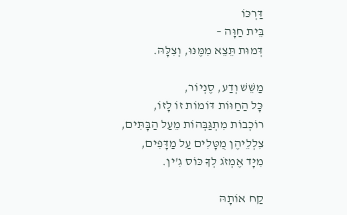דַּרְכּוֹ
בֵּית חַוָּה –
דְּמוּת תֵּצֵא מִמֶּנּוּ, וְצִלָּהּ.

מַשֵּׁשׁ וְדַע, סֶנְיוֹר,
כָּל הַחַוּוֹת דּוֹמוֹת זוֹ לָזוֹ,
רוֹכְבוֹת מִתְגַּבְּהוֹת מֵעַל הַבָּתִּים,
צִלְלֵיהֶן מֻטָּלִים עַל מַדָּפִים,
מִיָּד אֶמְזֹג לְךָ כּוֹס גִ'ין.

קַח אוֹתָהּ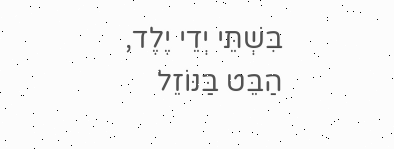בִּשְׁתֵּי יְדֵי יֶלֶד,
הַבֵּט בַּנּוֹזֵל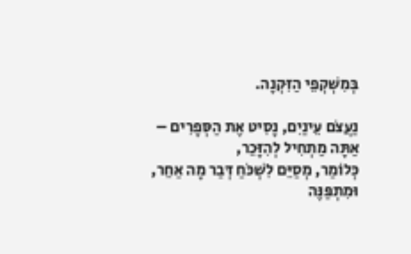בְּמִשְׁקְפֵי הַזִּקְנָה.

נַעֲצֹם עֵינַיִם, נָסִיט אֶת הַסְּפָרִים –
אַתָּה מַתְחִיל לְהִזָּכֵר,
כְּלוֹמַר, מְסַיֵּם לִשְׁכֹּחַ דְּבַר מָה אַחֵר,
וּמִתְפַּנֶּה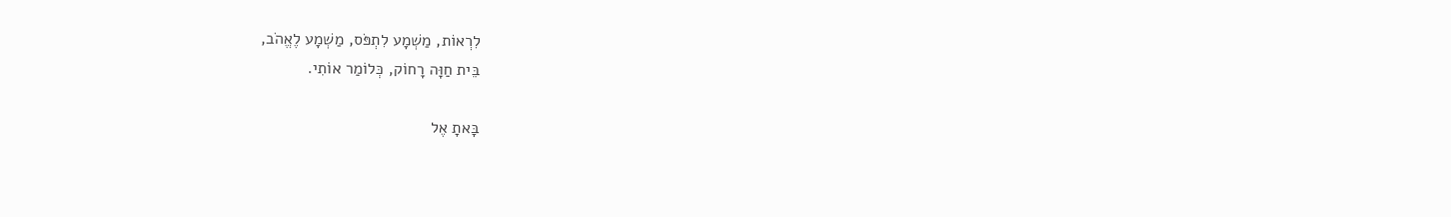לִרְאוֹת, מַשְׁמָע לִתְפֹּס, מַשְׁמָע לֶאֱהֹב,
בֵּית חַוָּה רָחוֹק, כְּלוֹמַר אוֹתִי.

בָּאתָ אֶל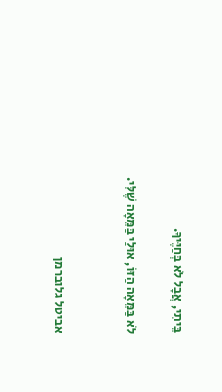בֵּיתִי, אֲבָל לֹא בְּחַיֶּיךָ.

לֹא בַּמֵּאָה הַזּוֹ, אוּלַי בַּמֵּאָה שֶׁלִּי.


אביטל גלוברמן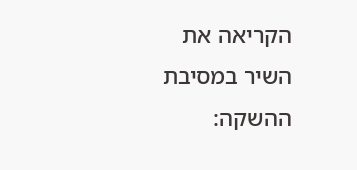הקריאה את השיר במסיבת ההשקה: